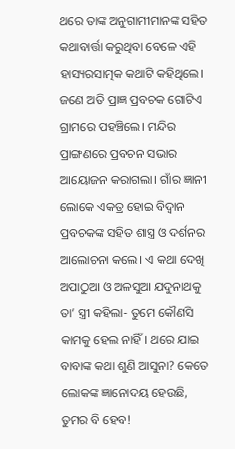ଥରେ ତାଙ୍କ ଅନୁଗାମୀମାନଙ୍କ ସହିତ କଥାବାର୍ତ୍ତା କରୁଥିବା ବେଳେ ଏହି ହାସ୍ୟରସାତ୍ମକ କଥାଟି କହିଥିଲେ।
ଜଣେ ଅତି ପ୍ରାଜ୍ଞ ପ୍ରବଚକ ଗୋଟିଏ ଗ୍ରାମରେ ପହଞ୍ଚିଲେ। ମନ୍ଦିର ପ୍ରାଙ୍ଗଣରେ ପ୍ରବଚନ ସଭାର ଆୟୋଜନ କରାଗଲା। ଗାଁର ଜ୍ଞାନୀ ଲୋକେ ଏକତ୍ର ହୋଇ ବିଦ୍ବାନ ପ୍ରବଚକଙ୍କ ସହିତ ଶାସ୍ତ୍ର ଓ ଦର୍ଶନର ଆଲୋଚନା କଲେ। ଏ କଥା ଦେଖି ଅପାଠୁଆ ଓ ଅଳସୁଆ ଯଦୁନାଥକୁ ତା’ ସ୍ତ୍ରୀ କହିଲା- ତୁମେ କୌଣସି କାମକୁ ହେଲ ନାହିଁ। ଥରେ ଯାଇ ବାବାଙ୍କ କଥା ଶୁଣି ଆସୁନା? କେତେ ଲୋକଙ୍କ ଜ୍ଞାନୋଦୟ ହେଉଛି, ତୁମର ବି ହେବ!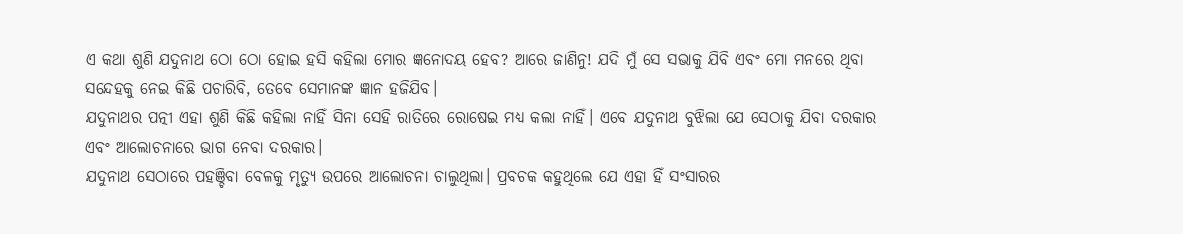ଏ କଥା ଶୁଣି ଯଦୁନାଥ ଠୋ ଠୋ ହୋଇ ହସି କହିଲା ମୋର ଜ୍ଞନୋଦୟ ହେବ? ଆରେ ଜାଣିନୁ! ଯଦି ମୁଁ ସେ ସଭାକୁ ଯିବି ଏବଂ ମୋ ମନରେ ଥିବା ସନ୍ଦେହକୁ ନେଇ କିଛି ପଚାରିବି, ତେବେ ସେମାନଙ୍କ ଜ୍ଞାନ ହଜିଯିବ।
ଯଦୁନାଥର ପତ୍ନୀ ଏହା ଶୁଣି କିଛି କହିଲା ନାହିଁ ସିନା ସେହି ରାତିରେ ରୋଷେଇ ମଧ୍ୟ କଲା ନାହିଁ। ଏବେ ଯଦୁନାଥ ବୁଝିଲା ଯେ ସେଠାକୁ ଯିବା ଦରକାର ଏବଂ ଆଲୋଚନାରେ ଭାଗ ନେବା ଦରକାର।
ଯଦୁନାଥ ସେଠାରେ ପହଞ୍ଚିବା ବେଳକୁ ମୃତ୍ୟୁ ଉପରେ ଆଲୋଚନା ଚାଲୁଥିଲା। ପ୍ରବଚକ କହୁଥିଲେ ଯେ ଏହା ହିଁ ସଂସାରର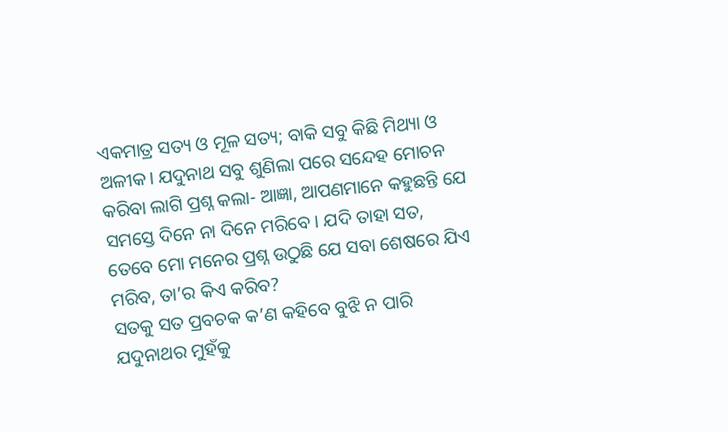ଏକମାତ୍ର ସତ୍ୟ ଓ ମୂଳ ସତ୍ୟ; ବାକି ସବୁ କିଛି ମିଥ୍ୟା ଓ ଅଳୀକ। ଯଦୁନାଥ ସବୁ ଶୁଣିଲା ପରେ ସନ୍ଦେହ ମୋଚନ କରିବା ଲାଗି ପ୍ରଶ୍ନ କଲା- ଆଜ୍ଞା, ଆପଣମାନେ କହୁଛନ୍ତି ଯେ ସମସ୍ତେ ଦିନେ ନା ଦିନେ ମରିବେ। ଯଦି ତାହା ସତ, ତେବେ ମୋ ମନ‌େର ପ୍ରଶ୍ନ ଉଠୁଛି ଯେ ସବା ଶେଷରେ ଯିଏ ମରିବ, ତା’ର କିଏ କରିବ?
ସତକୁ ସତ ପ୍ରବଚକ କ’ଣ କହିବେ ବୁଝି ନ ପାରି ଯଦୁନାଥର ମୁହଁକୁ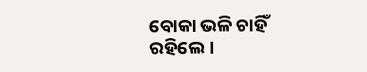ବୋକା ଭଳି ଚାହିଁ ରହିଲେ।